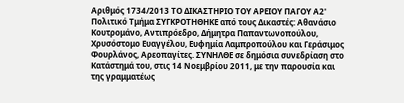Αριθμός 1734/2013 ΤΟ ΔΙΚΑΣΤΗΡΙΟ ΤΟΥ ΑΡΕΙΟΥ ΠΑΓΟΥ Α2' Πολιτικό Τμήμα ΣΥΓΚΡΟΤΗΘΗΚΕ από τους Δικαστές: Αθανάσιο Κουτρομάνο, Αντιπρόεδρο, Δήμητρα Παπαντωνοπούλου, Χρυσόστομο Ευαγγέλου, Ευφημία Λαμπροπούλου και Γεράσιμος Φουρλάνος, Αρεοπαγίτες. ΣΥΝΗΛΘΕ σε δημόσια συνεδρίαση στο Κατάστημά του, στις 14 Nοεμβρίου 2011, με την παρουσία και της γραμματέως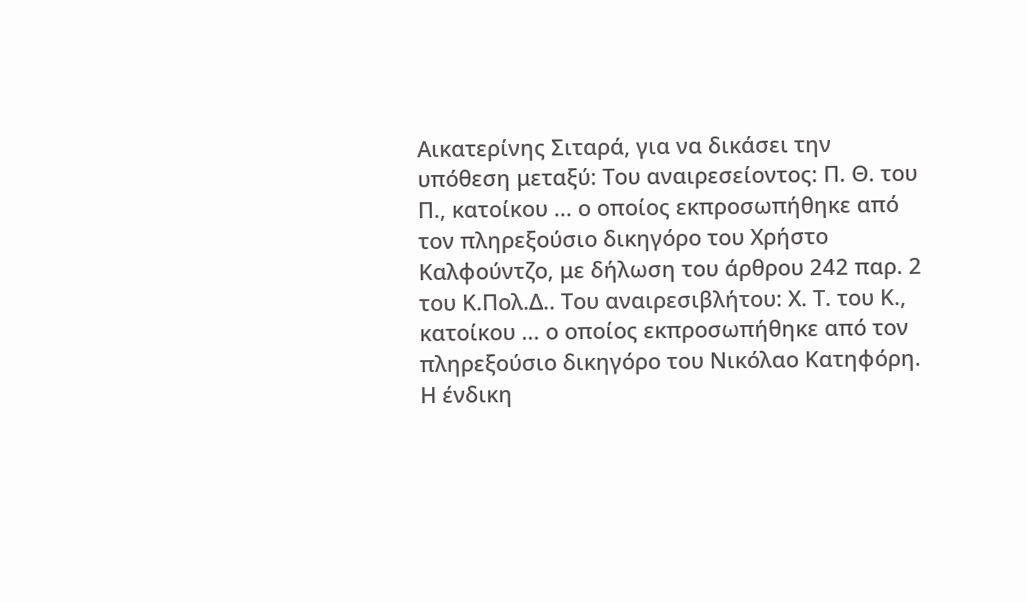Αικατερίνης Σιταρά, για να δικάσει την υπόθεση μεταξύ: Του αναιρεσείοντος: Π. Θ. του Π., κατοίκου ... ο οποίος εκπροσωπήθηκε από τον πληρεξούσιο δικηγόρο του Χρήστο Καλφούντζο, με δήλωση του άρθρου 242 παρ. 2 του Κ.Πολ.Δ.. Του αναιρεσιβλήτου: Χ. Τ. του Κ., κατοίκου ... ο οποίος εκπροσωπήθηκε από τον πληρεξούσιο δικηγόρο του Νικόλαο Κατηφόρη. Η ένδικη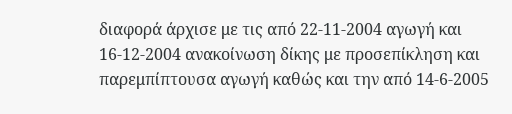διαφορά άρχισε με τις από 22-11-2004 αγωγή και 16-12-2004 ανακοίνωση δίκης με προσεπίκληση και παρεμπίπτουσα αγωγή καθώς και την από 14-6-2005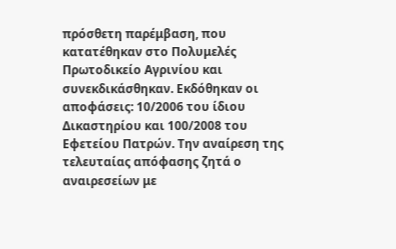πρόσθετη παρέμβαση, που κατατέθηκαν στο Πολυμελές Πρωτοδικείο Αγρινίου και συνεκδικάσθηκαν. Εκδόθηκαν οι αποφάσεις: 10/2006 του ίδιου Δικαστηρίου και 100/2008 του Εφετείου Πατρών. Την αναίρεση της τελευταίας απόφασης ζητά ο αναιρεσείων με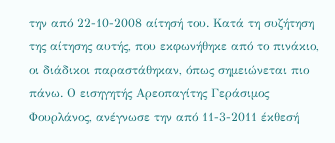την από 22-10-2008 αίτησή του. Κατά τη συζήτηση της αίτησης αυτής, που εκφωνήθηκε από το πινάκιο, οι διάδικοι παραστάθηκαν, όπως σημειώνεται πιο πάνω. Ο εισηγητής Αρεοπαγίτης Γεράσιμος Φουρλάνος, ανέγνωσε την από 11-3-2011 έκθεσή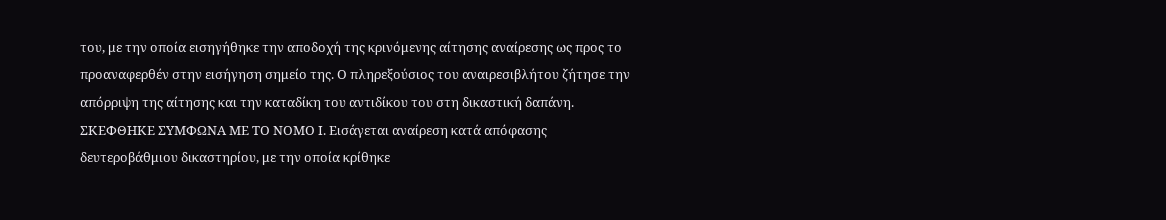του, με την οποία εισηγήθηκε την αποδοχή της κρινόμενης αίτησης αναίρεσης ως προς το προαναφερθέν στην εισήγηση σημείο της. Ο πληρεξούσιος του αναιρεσιβλήτου ζήτησε την απόρριψη της αίτησης και την καταδίκη του αντιδίκου του στη δικαστική δαπάνη. ΣΚΕΦΘΗΚΕ ΣΥΜΦΩΝΑ ΜΕ ΤΟ ΝΟΜΟ Ι. Εισάγεται αναίρεση κατά απόφασης δευτεροβάθμιου δικαστηρίου, με την οποία κρίθηκε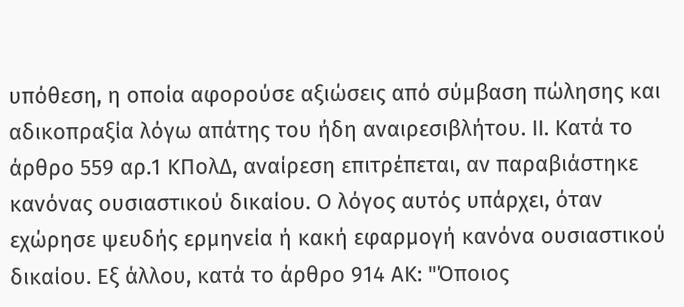υπόθεση, η οποία αφορούσε αξιώσεις από σύμβαση πώλησης και αδικοπραξία λόγω απάτης του ήδη αναιρεσιβλήτου. ΙΙ. Κατά το άρθρο 559 αρ.1 ΚΠολΔ, αναίρεση επιτρέπεται, αν παραβιάστηκε κανόνας ουσιαστικού δικαίου. Ο λόγος αυτός υπάρχει, όταν εχώρησε ψευδής ερμηνεία ή κακή εφαρμογή κανόνα ουσιαστικού δικαίου. Εξ άλλου, κατά το άρθρο 914 ΑΚ: "Όποιος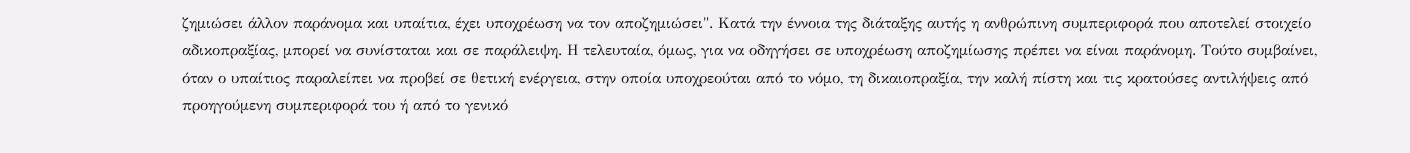ζημιώσει άλλον παράνομα και υπαίτια, έχει υποχρέωση να τον αποζημιώσει". Κατά την έννοια της διάταξης αυτής η ανθρώπινη συμπεριφορά που αποτελεί στοιχείο αδικοπραξίας, μπορεί να συνίσταται και σε παράλειψη. Η τελευταία, όμως, για να οδηγήσει σε υποχρέωση αποζημίωσης πρέπει να είναι παράνομη. Τούτο συμβαίνει, όταν ο υπαίτιος παραλείπει να προβεί σε θετική ενέργεια, στην οποία υποχρεούται από το νόμο, τη δικαιοπραξία, την καλή πίστη και τις κρατούσες αντιλήψεις από προηγούμενη συμπεριφορά του ή από το γενικό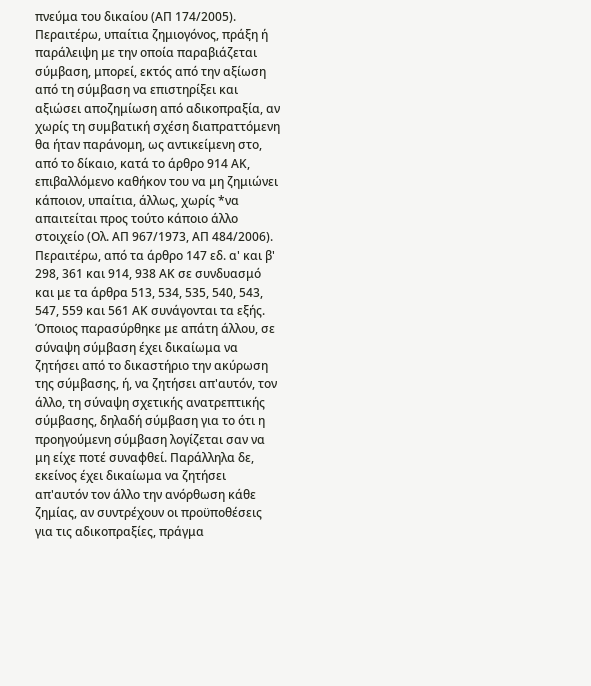πνεύμα του δικαίου (ΑΠ 174/2005). Περαιτέρω, υπαίτια ζημιογόνος, πράξη ή παράλειψη με την οποία παραβιάζεται σύμβαση, μπορεί, εκτός από την αξίωση από τη σύμβαση να επιστηρίξει και αξιώσει αποζημίωση από αδικοπραξία, αν χωρίς τη συμβατική σχέση διαπραττόμενη θα ήταν παράνομη, ως αντικείμενη στο, από το δίκαιο, κατά το άρθρο 914 ΑΚ, επιβαλλόμενο καθήκον του να μη ζημιώνει κάποιον, υπαίτια, άλλως, χωρίς *να απαιτείται προς τούτο κάποιο άλλο στοιχείο (Ολ. ΑΠ 967/1973, ΑΠ 484/2006). Περαιτέρω, από τα άρθρο 147 εδ. α' και β' 298, 361 και 914, 938 ΑΚ σε συνδυασμό και με τα άρθρα 513, 534, 535, 540, 543, 547, 559 και 561 ΑΚ συνάγονται τα εξής. Όποιος παρασύρθηκε με απάτη άλλου, σε σύναψη σύμβαση έχει δικαίωμα να ζητήσει από το δικαστήριο την ακύρωση της σύμβασης, ή, να ζητήσει απ'αυτόν, τον άλλο, τη σύναψη σχετικής ανατρεπτικής σύμβασης, δηλαδή σύμβαση για το ότι η προηγούμενη σύμβαση λογίζεται σαν να μη είχε ποτέ συναφθεί. Παράλληλα δε, εκείνος έχει δικαίωμα να ζητήσει απ'αυτόν τον άλλο την ανόρθωση κάθε ζημίας, αν συντρέχουν οι προϋποθέσεις για τις αδικοπραξίες, πράγμα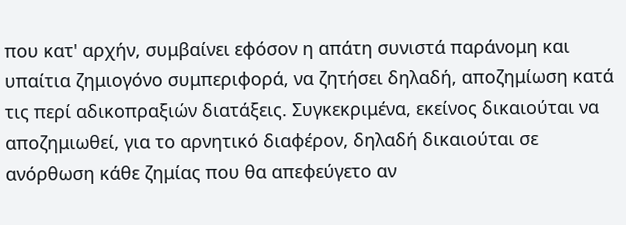που κατ' αρχήν, συμβαίνει εφόσον η απάτη συνιστά παράνομη και υπαίτια ζημιογόνο συμπεριφορά, να ζητήσει δηλαδή, αποζημίωση κατά τις περί αδικοπραξιών διατάξεις. Συγκεκριμένα, εκείνος δικαιούται να αποζημιωθεί, για το αρνητικό διαφέρον, δηλαδή δικαιούται σε ανόρθωση κάθε ζημίας που θα απεφεύγετο αν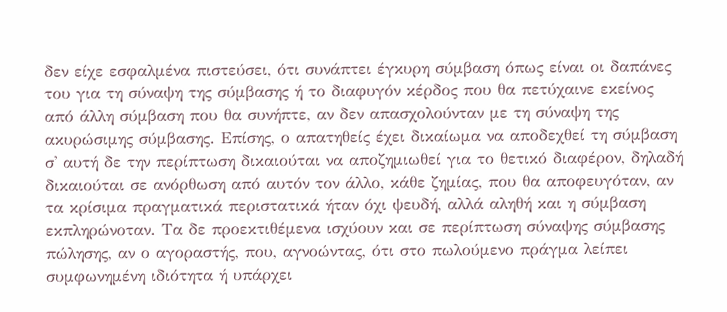δεν είχε εσφαλμένα πιστεύσει, ότι συνάπτει έγκυρη σύμβαση όπως είναι οι δαπάνες του για τη σύναψη της σύμβασης ή το διαφυγόν κέρδος που θα πετύχαινε εκείνος από άλλη σύμβαση που θα συνήπτε, αν δεν απασχολούνταν με τη σύναψη της ακυρώσιμης σύμβασης. Επίσης, ο απατηθείς έχει δικαίωμα να αποδεχθεί τη σύμβαση σ' αυτή δε την περίπτωση δικαιούται να αποζημιωθεί για το θετικό διαφέρον, δηλαδή δικαιούται σε ανόρθωση από αυτόν τον άλλο, κάθε ζημίας, που θα αποφευγόταν, αν τα κρίσιμα πραγματικά περιστατικά ήταν όχι ψευδή, αλλά αληθή και η σύμβαση εκπληρώνοταν. Τα δε προεκτιθέμενα ισχύουν και σε περίπτωση σύναψης σύμβασης πώλησης, αν ο αγοραστής, που, αγνοώντας, ότι στο πωλούμενο πράγμα λείπει συμφωνημένη ιδιότητα ή υπάρχει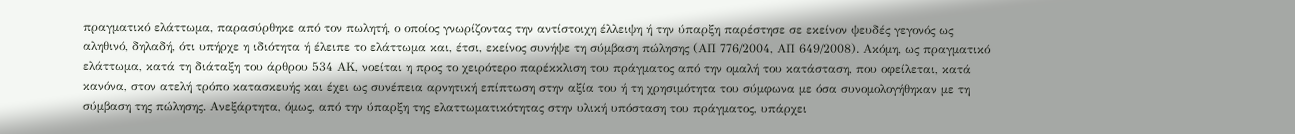πραγματικό ελάττωμα, παρασύρθηκε από τον πωλητή, ο οποίος γνωρίζοντας την αντίστοιχη έλλειψη ή την ύπαρξη παρέστησε σε εκείνον ψευδές γεγονός ως αληθινό, δηλαδή, ότι υπήρχε η ιδιότητα ή έλειπε το ελάττωμα και, έτσι, εκείνος συνήψε τη σύμβαση πώλησης (ΑΠ 776/2004, ΑΠ 649/2008). Ακόμη, ως πραγματικό ελάττωμα, κατά τη διάταξη του άρθρου 534 ΑΚ, νοείται η προς το χειρότερο παρέκκλιση του πράγματος από την ομαλή του κατάσταση, που οφείλεται, κατά κανόνα, στον ατελή τρόπο κατασκευής και έχει ως συνέπεια αρνητική επίπτωση στην αξία του ή τη χρησιμότητα του σύμφωνα με όσα συνομολογήθηκαν με τη σύμβαση της πώλησης. Ανεξάρτητα, όμως, από την ύπαρξη της ελαττωματικότητας στην υλική υπόσταση του πράγματος, υπάρχει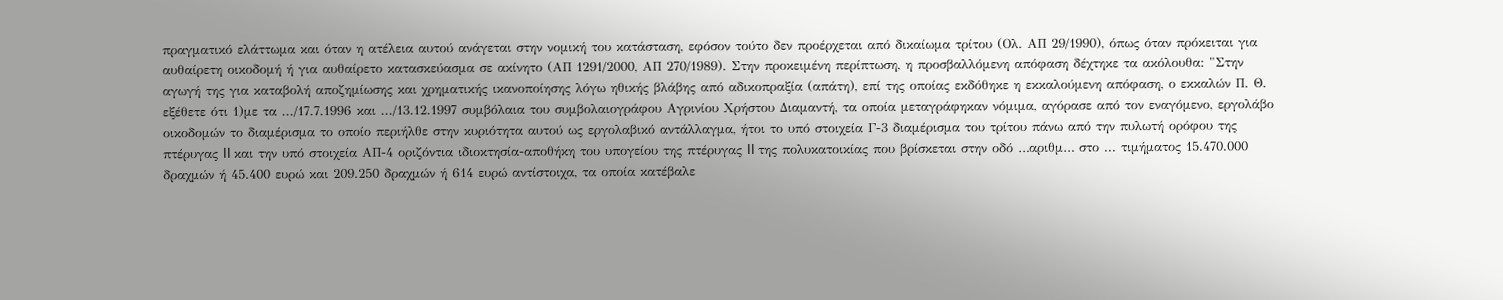πραγματικό ελάττωμα και όταν η ατέλεια αυτού ανάγεται στην νομική του κατάσταση, εφόσον τούτο δεν προέρχεται από δικαίωμα τρίτου (Ολ. ΑΠ 29/1990), όπως όταν πρόκειται για αυθαίρετη οικοδομή ή για αυθαίρετο κατασκεύασμα σε ακίνητο (ΑΠ 1291/2000, ΑΠ 270/1989). Στην προκειμένη περίπτωση, η προσβαλλόμενη απόφαση δέχτηκε τα ακόλουθα: "Στην αγωγή της για καταβολή αποζημίωσης και χρηματικής ικανοποίησης λόγω ηθικής βλάβης από αδικοπραξία (απάτη), επί της οποίας εκδόθηκε η εκκαλούμενη απόφαση, ο εκκαλών Π. Θ. εξέθετε ότι 1)με τα .../17.7.1996 και .../13.12.1997 συμβόλαια του συμβολαιογράφου Αγρινίου Χρήστου Διαμαντή, τα οποία μεταγράφηκαν νόμιμα, αγόρασε από τον εναγόμενο, εργολάβο οικοδομών το διαμέρισμα το οποίο περιήλθε στην κυριότητα αυτού ως εργολαβικό αντάλλαγμα, ήτοι το υπό στοιχεία Γ-3 διαμέρισμα του τρίτου πάνω από την πυλωτή ορόφου της πτέρυγας II και την υπό στοιχεία ΑΠ-4 οριζόντια ιδιοκτησία-αποθήκη του υπογείου της πτέρυγας II της πολυκατοικίας που βρίσκεται στην οδό …αριθμ… στο ... τιμήματος 15.470.000 δραχμών ή 45.400 ευρώ και 209.250 δραχμών ή 614 ευρώ αντίστοιχα, τα οποία κατέβαλε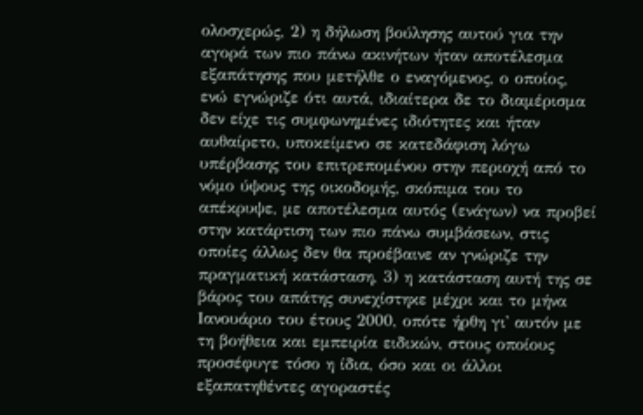ολοσχερώς, 2) η δήλωση βούλησης αυτού για την αγορά των πιο πάνω ακινήτων ήταν αποτέλεσμα εξαπάτησης που μετήλθε ο εναγόμενος, ο οποίος, ενώ εγνώριζε ότι αυτά, ιδιαίτερα δε το διαμέρισμα δεν είχε τις συμφωνημένες ιδιότητες και ήταν αυθαίρετο, υποκείμενο σε κατεδάφιση λόγω υπέρβασης του επιτρεπομένου στην περιοχή από το νόμο ύψους της οικοδομής, σκόπιμα του το απέκρυψε, με αποτέλεσμα αυτός (ενάγων) να προβεί στην κατάρτιση των πιο πάνω συμβάσεων, στις οποίες άλλως δεν θα προέβαινε αν γνώριζε την πραγματική κατάσταση, 3) η κατάσταση αυτή της σε βάρος του απάτης συνεχίστηκε μέχρι και το μήνα Ιανουάριο του έτους 2000, οπότε ήρθη γι' αυτόν με τη βοήθεια και εμπειρία ειδικών, στους οποίους προσέφυγε τόσο η ίδια, όσο και οι άλλοι εξαπατηθέντες αγοραστές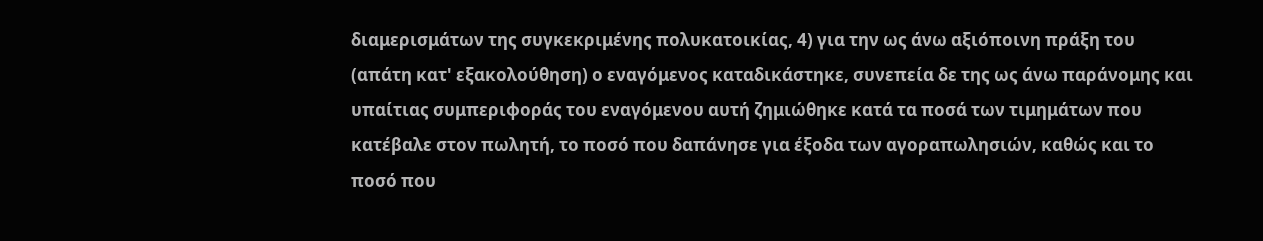διαμερισμάτων της συγκεκριμένης πολυκατοικίας, 4) για την ως άνω αξιόποινη πράξη του (απάτη κατ' εξακολούθηση) ο εναγόμενος καταδικάστηκε, συνεπεία δε της ως άνω παράνομης και υπαίτιας συμπεριφοράς του εναγόμενου αυτή ζημιώθηκε κατά τα ποσά των τιμημάτων που κατέβαλε στον πωλητή, το ποσό που δαπάνησε για έξοδα των αγοραπωλησιών, καθώς και το ποσό που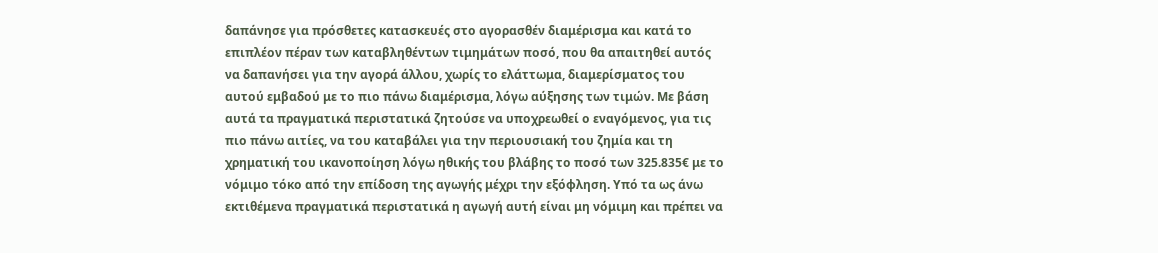δαπάνησε για πρόσθετες κατασκευές στο αγορασθέν διαμέρισμα και κατά το επιπλέον πέραν των καταβληθέντων τιμημάτων ποσό, που θα απαιτηθεί αυτός να δαπανήσει για την αγορά άλλου, χωρίς το ελάττωμα, διαμερίσματος του αυτού εμβαδού με το πιο πάνω διαμέρισμα, λόγω αύξησης των τιμών. Με βάση αυτά τα πραγματικά περιστατικά ζητούσε να υποχρεωθεί ο εναγόμενος, για τις πιο πάνω αιτίες, να του καταβάλει για την περιουσιακή του ζημία και τη χρηματική του ικανοποίηση λόγω ηθικής του βλάβης το ποσό των 325.835€ με το νόμιμο τόκο από την επίδοση της αγωγής μέχρι την εξόφληση. Υπό τα ως άνω εκτιθέμενα πραγματικά περιστατικά η αγωγή αυτή είναι μη νόμιμη και πρέπει να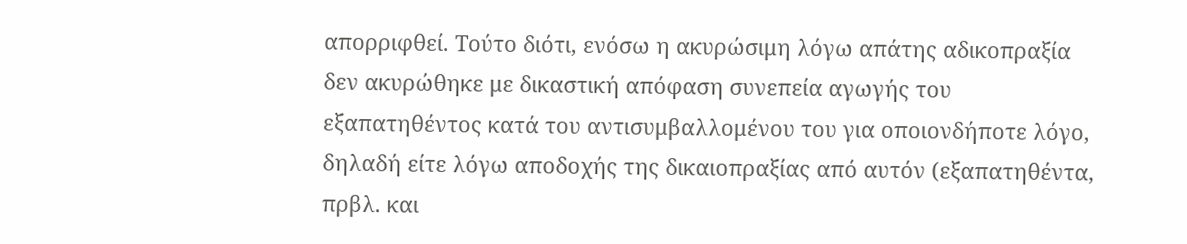απορριφθεί. Τούτο διότι, ενόσω η ακυρώσιμη λόγω απάτης αδικοπραξία δεν ακυρώθηκε με δικαστική απόφαση συνεπεία αγωγής του εξαπατηθέντος κατά του αντισυμβαλλομένου του για οποιονδήποτε λόγο, δηλαδή είτε λόγω αποδοχής της δικαιοπραξίας από αυτόν (εξαπατηθέντα, πρβλ. και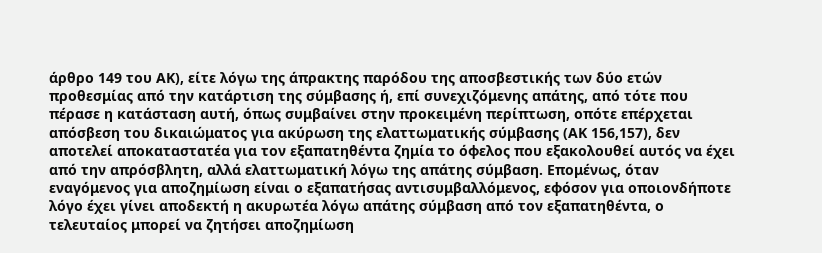άρθρο 149 του ΑΚ), είτε λόγω της άπρακτης παρόδου της αποσβεστικής των δύο ετών προθεσμίας από την κατάρτιση της σύμβασης ή, επί συνεχιζόμενης απάτης, από τότε που πέρασε η κατάσταση αυτή, όπως συμβαίνει στην προκειμένη περίπτωση, οπότε επέρχεται απόσβεση του δικαιώματος για ακύρωση της ελαττωματικής σύμβασης (ΑΚ 156,157), δεν αποτελεί αποκαταστατέα για τον εξαπατηθέντα ζημία το όφελος που εξακολουθεί αυτός να έχει από την απρόσβλητη, αλλά ελαττωματική λόγω της απάτης σύμβαση. Επομένως, όταν εναγόμενος για αποζημίωση είναι ο εξαπατήσας αντισυμβαλλόμενος, εφόσον για οποιονδήποτε λόγο έχει γίνει αποδεκτή η ακυρωτέα λόγω απάτης σύμβαση από τον εξαπατηθέντα, ο τελευταίος μπορεί να ζητήσει αποζημίωση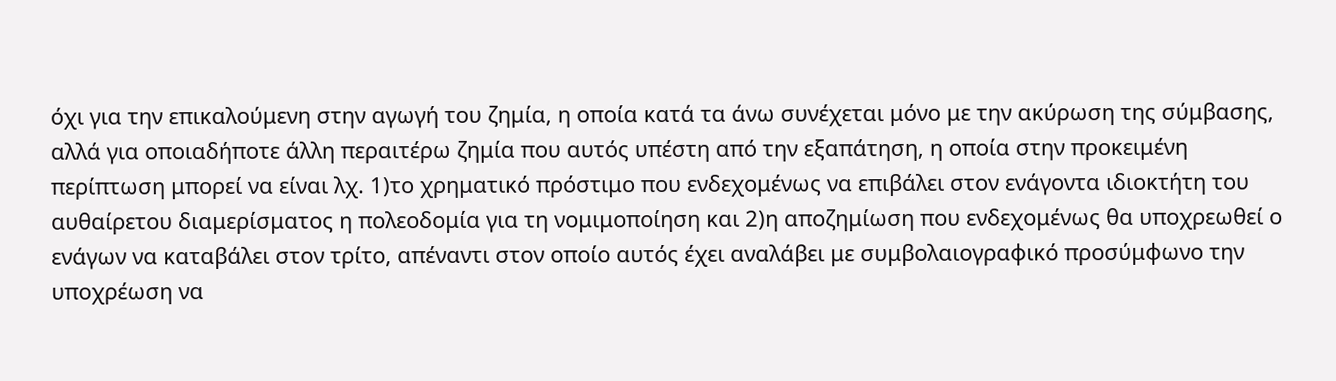όχι για την επικαλούμενη στην αγωγή του ζημία, η οποία κατά τα άνω συνέχεται μόνο με την ακύρωση της σύμβασης, αλλά για οποιαδήποτε άλλη περαιτέρω ζημία που αυτός υπέστη από την εξαπάτηση, η οποία στην προκειμένη περίπτωση μπορεί να είναι λχ. 1)το χρηματικό πρόστιμο που ενδεχομένως να επιβάλει στον ενάγοντα ιδιοκτήτη του αυθαίρετου διαμερίσματος η πολεοδομία για τη νομιμοποίηση και 2)η αποζημίωση που ενδεχομένως θα υποχρεωθεί ο ενάγων να καταβάλει στον τρίτο, απέναντι στον οποίο αυτός έχει αναλάβει με συμβολαιογραφικό προσύμφωνο την υποχρέωση να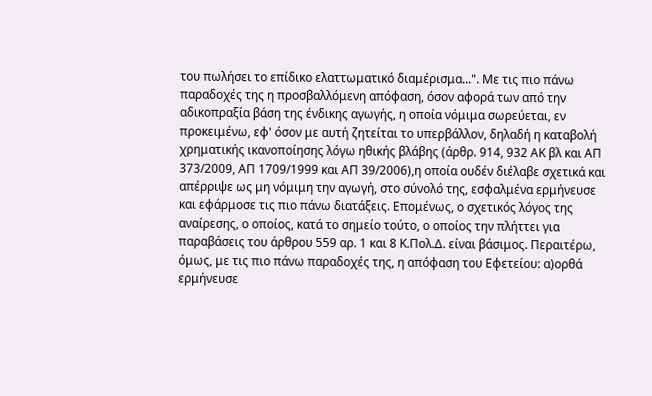του πωλήσει το επίδικο ελαττωματικό διαμέρισμα...". Με τις πιο πάνω παραδοχές της η προσβαλλόμενη απόφαση, όσον αφορά των από την αδικοπραξία βάση της ένδικης αγωγής, η οποία νόμιμα σωρεύεται, εν προκειμένω, εφ' όσον με αυτή ζητείται το υπερβάλλον, δηλαδή η καταβολή χρηματικής ικανοποίησης λόγω ηθικής βλάβης (άρθρ. 914, 932 ΑΚ βλ και ΑΠ 373/2009, ΑΠ 1709/1999 και ΑΠ 39/2006),η οποία ουδέν διέλαβε σχετικά και απέρριψε ως μη νόμιμη την αγωγή, στο σύνολό της, εσφαλμένα ερμήνευσε και εφάρμοσε τις πιο πάνω διατάξεις. Επομένως, ο σχετικός λόγος της αναίρεσης, ο οποίος, κατά το σημείο τούτο, ο οποίος την πλήττει για παραβάσεις του άρθρου 559 αρ. 1 και 8 Κ.Πολ.Δ. είναι βάσιμος. Περαιτέρω, όμως, με τις πιο πάνω παραδοχές της, η απόφαση του Εφετείου: α)ορθά ερμήνευσε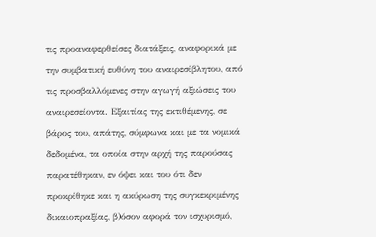τις προαναφερθείσες διατάξεις, αναφορικά με την συμβατική ευθύνη του αναιρεσίβλητου, από τις προσβαλλόμενες στην αγωγή αξιώσεις του αναιρεσείοντα. Εξαιτίας της εκτιθέμενης, σε βάρος του, απάτης, σύμφωνα και με τα νομικά δεδομένα, τα οποία στην αρχή της παρούσας παρατέθηκαν, εν όψει και του ότι δεν προκρίθηκε και η ακύρωση της συγκεκριμένης δικαιοπραξίας, β)όσον αφορά τον ισχυρισμό,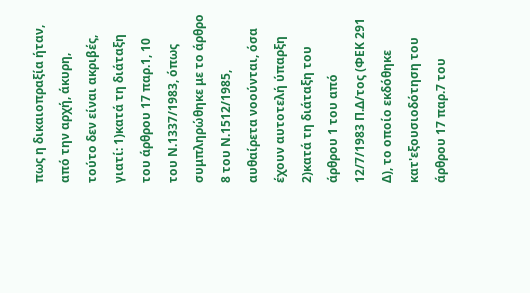πως η δικαιοπραξία ήταν, από την αρχή, άκυρη, τούτο δεν είναι ακριβές, γιατί: 1)κατά τη διάταξη του άρθρου 17 παρ.1, 10 του Ν.1337/1983, όπως συμπληρώθηκε με το άρθρο 8 του Ν.1512/1985, αυθαίρετα νοούνται, όσα έχουν αυτοτελή ύπαρξη 2)κατά τη διάταξη του άρθρου 1 του από 12/7/1983 Π.Δ/τος (ΦΕΚ 291 Δ), το οποίο εκδόθηκε κατ'εξουσιοδότηση του άρθρου 17 παρ.7 του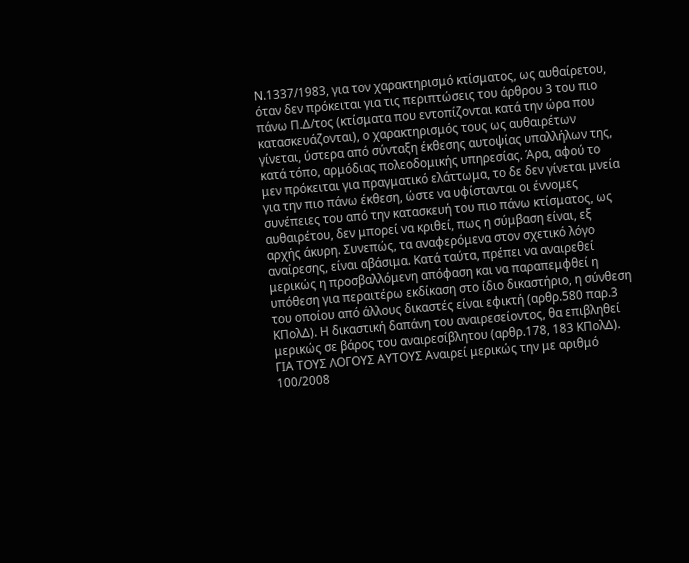Ν.1337/1983, για τον χαρακτηρισμό κτίσματος, ως αυθαίρετου, όταν δεν πρόκειται για τις περιπτώσεις του άρθρου 3 του πιο πάνω Π.Δ/τος (κτίσματα που εντοπίζονται κατά την ώρα που κατασκευάζονται), ο χαρακτηρισμός τους ως αυθαιρέτων γίνεται, ύστερα από σύνταξη έκθεσης αυτοψίας υπαλλήλων της, κατά τόπο, αρμόδιας πολεοδομικής υπηρεσίας. Άρα, αφού το μεν πρόκειται για πραγματικό ελάττωμα, το δε δεν γίνεται μνεία για την πιο πάνω έκθεση, ώστε να υφίστανται οι έννομες συνέπειες του από την κατασκευή του πιο πάνω κτίσματος, ως αυθαιρέτου, δεν μπορεί να κριθεί, πως η σύμβαση είναι, εξ αρχής άκυρη. Συνεπώς, τα αναφερόμενα στον σχετικό λόγο αναίρεσης, είναι αβάσιμα. Κατά ταύτα, πρέπει να αναιρεθεί μερικώς η προσβαλλόμενη απόφαση και να παραπεμφθεί η υπόθεση για περαιτέρω εκδίκαση στο ίδιο δικαστήριο, η σύνθεση του οποίου από άλλους δικαστές είναι εφικτή (αρθρ.580 παρ.3 ΚΠολΔ). Η δικαστική δαπάνη του αναιρεσείοντος, θα επιβληθεί μερικώς σε βάρος του αναιρεσίβλητου (αρθρ.178, 183 ΚΠολΔ). ΓΙΑ ΤΟΥΣ ΛΟΓΟΥΣ ΑΥΤΟΥΣ Αναιρεί μερικώς την με αριθμό 100/2008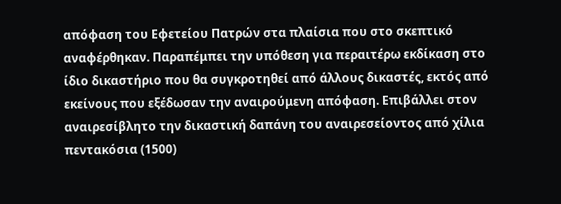απόφαση του Εφετείου Πατρών στα πλαίσια που στο σκεπτικό αναφέρθηκαν. Παραπέμπει την υπόθεση για περαιτέρω εκδίκαση στο ίδιο δικαστήριο που θα συγκροτηθεί από άλλους δικαστές, εκτός από εκείνους που εξέδωσαν την αναιρούμενη απόφαση. Επιβάλλει στον αναιρεσίβλητο την δικαστική δαπάνη του αναιρεσείοντος από χίλια πεντακόσια (1500)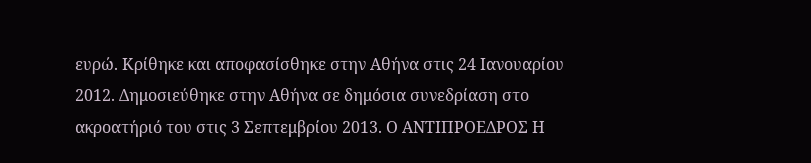ευρώ. Κρίθηκε και αποφασίσθηκε στην Αθήνα στις 24 Ιανουαρίου 2012. Δημοσιεύθηκε στην Αθήνα σε δημόσια συνεδρίαση στο ακροατήριό του στις 3 Σεπτεμβρίου 2013. Ο ΑΝΤΙΠΡΟΕΔΡΟΣ Η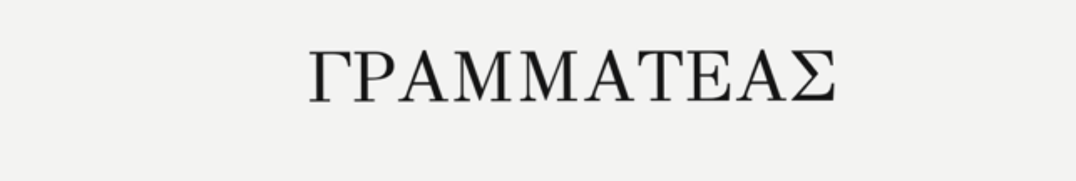ΓΡΑΜΜΑΤΕΑΣ